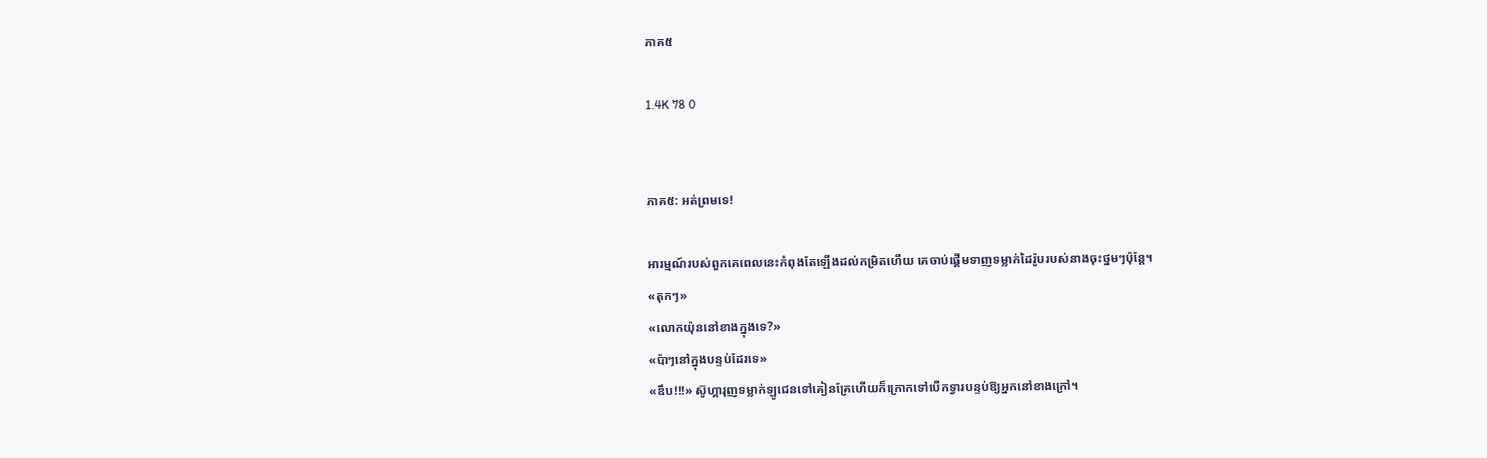ភាគ៥

1.4K 78 0


ភាគ៥: អត់ព្រមទេ!

អារម្មណ៍របស់ពួកគេពេលនេះកំពុងតែឡើងដល់កម្រិតហើយ គេចាប់ផ្តើមទាញទម្លាក់ដៃរ៉ូបរបស់នាងចុះថ្នមៗប៉ុន្តែ។
«តុកៗ»
«លោកយ៉ុននៅខាងក្នុងទេ?»
«ប៉ាៗនៅក្នុងបន្ទប់ដែរទេ»
«ឌឹប!!!» ស៊ូហ្គារុញទម្លាក់ឡូជេនទៅគៀនគ្រែហើយក៏ក្រោកទៅបើកទ្វារបន្ទប់ឱ្យអ្នកនៅខាងក្រៅ។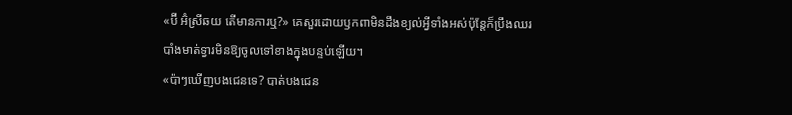«ប៊ី អ៊ំស្រីឆយ តើមានការឬ?» គេសួរដោយឫកពាមិនដឹងខ្យល់អ្វីទាំងអស់ប៉ុន្តែក៏ប្រឹងឈរបាំងមាត់ទ្វារមិនឱ្យចូលទៅខាងក្នុងបន្ទប់ឡើយ។
«ប៉ាៗឃើញបងជេនទេ? បាត់បងជេន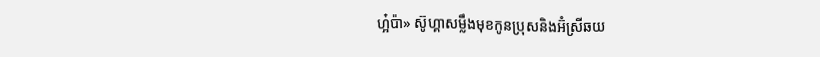ហ្អ៎ប៉ា» ស៊ូហ្គាសម្លឹងមុខកូនប្រុសនិងអ៊ំស្រីឆយ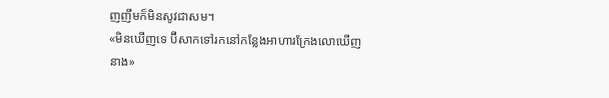ញញឹមក៏មិនសូវជាសម។
«មិនឃើញទេ ប៊ីសាកទៅរកនៅកន្លែងអាហារក្រែងលោឃើញនាង»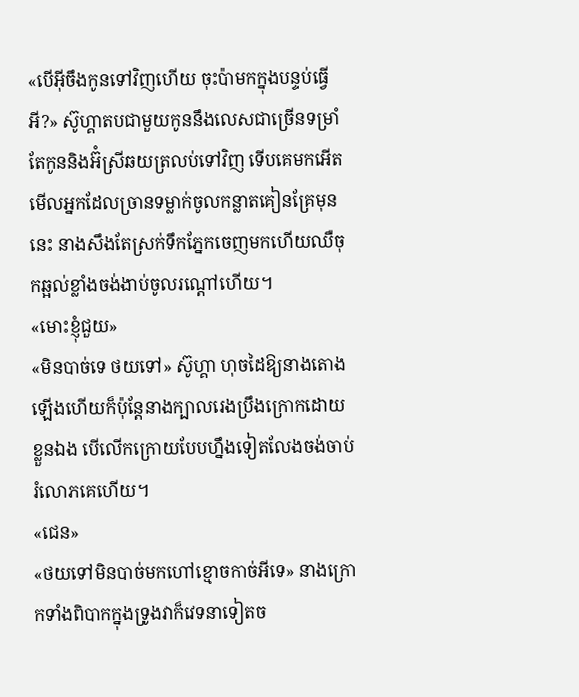«បើអ៊ីចឹងកូនទៅវិញហើយ ចុះប៉ាមកក្នុងបន្ទប់ធ្វើអី?» ស៊ូហ្គាតបជាមួយកូននឹងលេសជាច្រើនទម្រាំតែកូននិងអ៊ំស្រីឆយត្រលប់ទៅវិញ ទើបគេមកអើតមើលអ្នកដែលច្រានទម្លាក់ចូលកន្លាតគៀនគ្រែមុននេះ នាងសឹងតែស្រក់ទឹកភ្នែកចេញមកហើយឈឺចុកឆ្អល់ខ្លាំងចង់ងាប់ចូលរណ្តៅហើយ។
«មោះខ្ញុំជួយ»
«មិនបាច់ទេ ថយទៅ» ស៊ូហ្គា ហុចដៃឱ្យនាងតោងឡើងហើយក៏ប៉ុន្តែនាងក្បាលរេងប្រឹងក្រោកដោយខ្លួនឯង បើលើកក្រោយបែបហ្នឹងទៀតលែងចង់ចាប់រំលោភគេហើយ។
«ជេន»
«ថយទៅមិនបាច់មកហៅខ្មោចកាច់អីទេ» នាងក្រោកទាំងពិបាកក្នុងទ្រូងវាក៏វេទនាទៀតច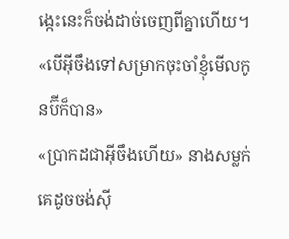ង្កេះនេះក៏ចង់ដាច់ចេញពីគ្នាហើយ។
«បើអ៊ីចឹងទៅសម្រាកចុះចាំខ្ញុំមើលកូនប៊ីក៏បាន»
«ប្រាកដជាអ៊ីចឹងហើយ» នាងសម្លក់គេដូចចង់សុី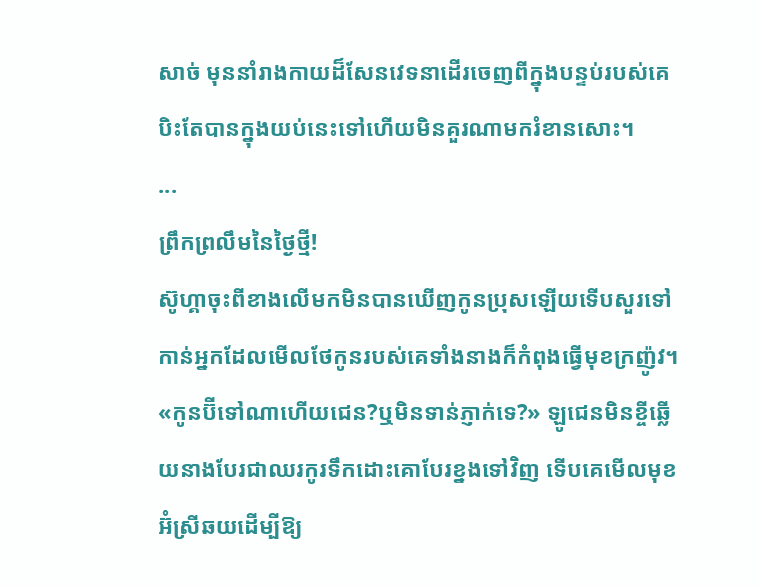សាច់ មុននាំរាងកាយដ៏សែនវេទនាដើរចេញពីក្នុងបន្ទប់របស់គេ បិះតែបានក្នុងយប់នេះទៅហើយមិនគួរណាមករំខានសោះ។
...
ព្រឹកព្រលឹមនៃថ្ងៃថ្មី!
ស៊ូហ្គាចុះពីខាងលើមកមិនបានឃើញកូនប្រុសឡើយទើបសួរទៅកាន់អ្នកដែលមើលថែកូនរបស់គេទាំងនាងក៏កំពុងធ្វើមុខក្រញ៉ូវ។
«កូនប៊ីទៅណាហើយជេន?ឬមិនទាន់ភ្ញាក់ទេ?» ឡូជេនមិនខ្ចីឆ្លើយនាងបែរជាឈរកូរទឹកដោះគោបែរខ្នងទៅវិញ ទើបគេមើលមុខអ៊ំស្រីឆយដើម្បីឱ្យ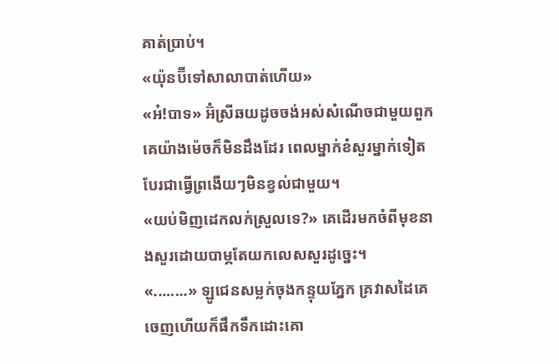គាត់ប្រាប់។
«យ៉ុនប៊ីទៅសាលាបាត់ហើយ»
«អ៎!បាទ» អ៊ំស្រីឆយដូចចង់អស់សំណើចជាមួយពួកគេយ៉ាងម៉េចក៏មិនដឹងដែរ ពេលម្នាក់ខំសួរម្នាក់ទៀតបែរជាធ្វើព្រងើយៗមិនខ្វល់ជាមួយ។
«យប់មិញដេកលក់ស្រួលទេ?» គេដើរមកចំពីមុខនាងសួរដោយបាម្ភតែយកលេសសួរដូច្នេះ។
«........» ឡូជេនសម្លក់ចុងកន្ទុយភ្នែក គ្រវាសដៃគេចេញហើយក៏ផឹកទឹកដោះគោ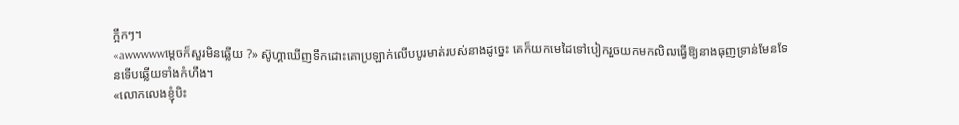ក្អឹកៗ។
«awwwwwម្តេចក៏សួរមិនឆ្លើយ ?» ស៊ូហ្គាឃើញទឹកដោះគោប្រឡាក់លើបបូរមាត់របស់នាងដូច្នេះ គេក៏យកមេដៃទៅបៀករួចយកមកលិឍធ្វើឱ្យនាងធុញទ្រាន់មែនទែនទើបឆ្លើយទាំងកំហឹង។
«លោកលេងខ្ញុំបិះ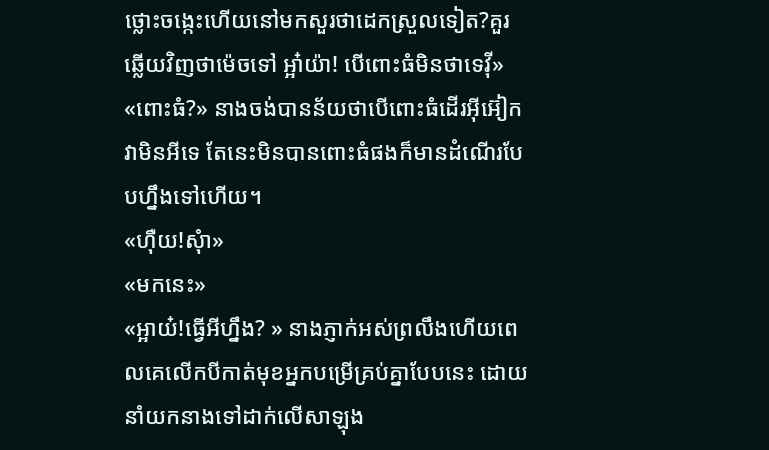ថ្លោះចង្កេះហើយនៅមកសួរថាដេកស្រួលទៀត?គួរឆ្លើយវិញថាម៉េចទៅ អ្អា៎យ៉ា! បើពោះធំមិនថាទេវុី»
«ពោះធំ?» នាងចង់បានន័យថាបើពោះធំដើរអ៊ីអ៊ៀកវាមិនអីទេ តែនេះមិនបានពោះធំផងក៏មានដំណើរបែបហ្នឹងទៅហើយ។
«ហុឺយ!សុំា»
«មកនេះ»
«អ្អាយ៎!ធ្វើអីហ្នឹង? » នាងភ្ញាក់អស់ព្រលឹងហើយពេលគេលើកបីកាត់មុខអ្នកបម្រើគ្រប់គ្នាបែបនេះ ដោយនាំយកនាងទៅដាក់លើសាឡុង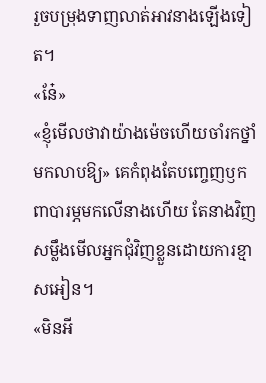រួចបម្រុងទាញលាត់អាវនាងឡើងទៀត។
«នែ៎»
«ខ្ញុំមើលថាវាយ៉ាងម៉េចហើយចាំរកថ្នាំមកលាបឱ្យ» គេកំពុងតែបញ្ចេញឫកពាបារម្ភមកលើនាងហើយ តែនាងវិញសម្លឹងមើលអ្នកជុំវិញខ្លួនដោយការខ្មាសអៀន។
«មិនអី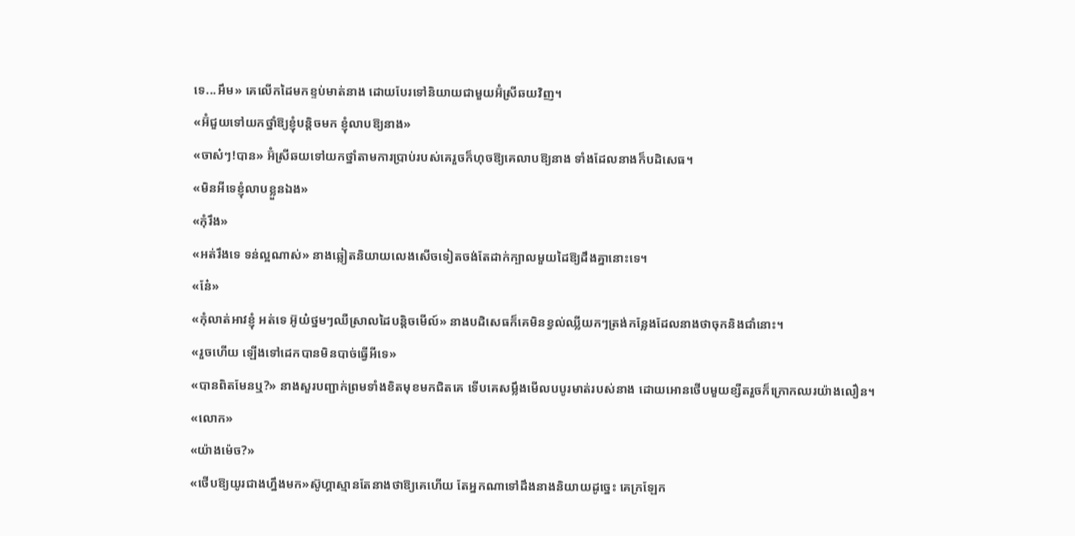ទេ...អឹម» គេលើកដៃមកខ្ទប់មាត់នាង ដោយបែរទៅនិយាយជាមួយអ៊ំស្រីឆយវិញ។
«អ៊ំជួយទៅយកថ្នាំឱ្យខ្ញុំបន្តិចមក ខ្ញុំលាបឱ្យនាង»
«ចាស៎ៗ!បាន» អ៊ំស្រីឆយទៅយកថ្នាំតាមការប្រាប់របស់គេរួចក៏ហុចឱ្យគេលាបឱ្យនាង ទាំងដែលនាងក៏បដិសេធ។
«មិនអីទេខ្ញុំលាបខ្លួនឯង»
«កុំរឹង»
«អត់រឹងទេ ទន់ល្អណាស់» នាងឆ្លៀតនិយាយលេងសើចទៀតចង់តែដាក់ក្បាលមួយដៃឱ្យដឹងគ្នានោះទេ។
«នែ៎»
«កុំលាត់អាវខ្ញុំ អត់ទេ អ៊ូយ៎ថ្នមៗឈឺស្រាលដៃបន្តិចមើល៍» នាងបដិសេធក៏គេមិនខ្វល់ឈ្លីយកៗត្រង់កន្លែងដែលនាងថាចុកនិងជាំនោះ។
«រួចហើយ ឡើងទៅដេកបានមិនបាច់ធ្វើអីទេ»
«បានពិតមែនឬ?» នាងសួរបញ្ជាក់ព្រមទាំងខិតមុខមកជិតគេ ទើបគេសម្លឹងមើលបបូរមាត់របស់នាង ដោយអោនថើបមួយខ្សឺតរួចក៏ក្រោកឈរយ៉ាងលឿន។
«លោក»
«យ៉ាងម៉េច?»
«ថើបឱ្យយូរជាងហ្នឹងមក»ស៊ូហ្គាស្មានតែនាងថាឱ្យគេហើយ តែអ្នកណាទៅដឹងនាងនិយាយដូច្នេះ គេក្រឡែក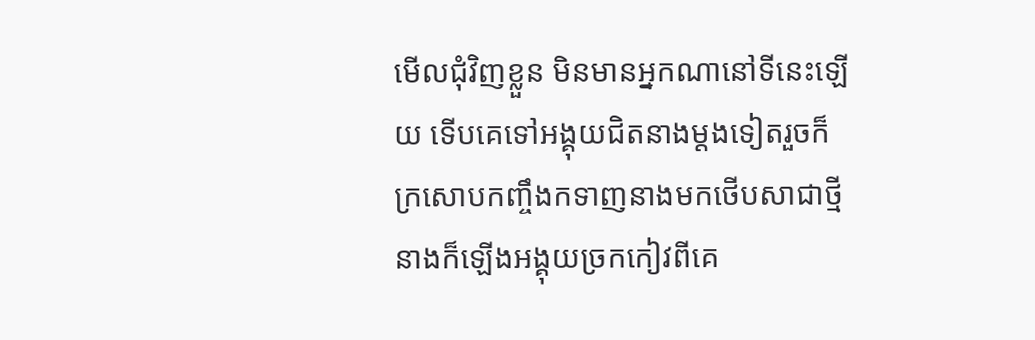មើលជុំវិញខ្លួន មិនមានអ្នកណានៅទីនេះឡើយ ទើបគេទៅអង្គុយជិតនាងម្តងទៀតរួចក៏ក្រសោបកញ្ចឹងកទាញនាងមកថើបសាជាថ្មី នាងក៏ឡើងអង្គុយច្រកកៀវពីគេ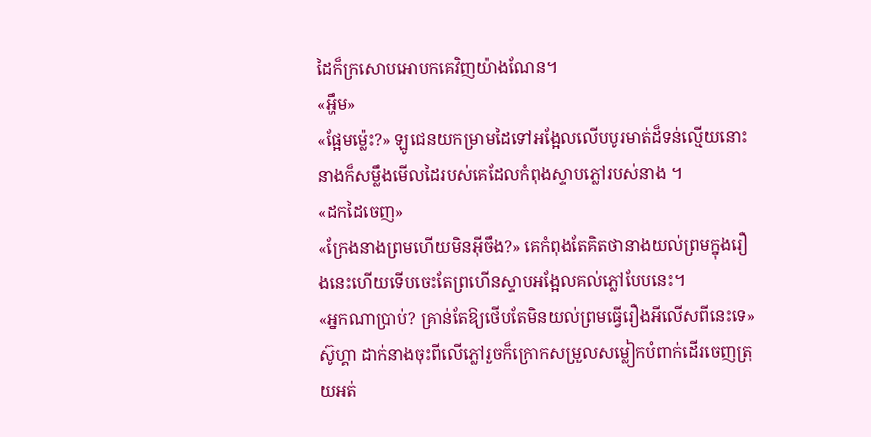ដៃក៏ក្រសោបអោបកគេវិញយ៉ាងណែន។
«អ្ហឹម»
«ផ្អែមម្ល៉េះ?» ឡូជេនយកម្រាមដៃទៅអង្អែលលើបបូរមាត់ដ៏ទន់ល្មើយនោះ នាងក៏សម្លឹងមើលដៃរបស់គេដែលកំពុងស្ទាបភ្លៅរបស់នាង ។
«ដកដៃចេញ»
«ក្រែងនាងព្រមហើយមិនអ៊ីចឹង?» គេកំពុងតែគិតថានាងយល់ព្រមក្នុងរឿងនេះហើយទើបចេះតែព្រហើនស្ទាបអង្អែលគល់ភ្លៅបែបនេះ។
«អ្នកណាប្រាប់? គ្រាន់តែឱ្យថើបតែមិនយល់ព្រមធ្វើរឿងអីលើសពីនេះទេ» ស៊ូហ្គា ដាក់នាងចុះពីលើភ្លៅរួចក៏ក្រោកសម្រួលសម្លៀកបំពាក់ដើរចេញត្រុយអត់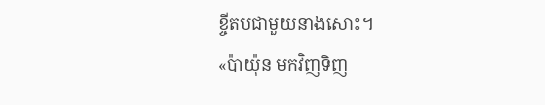ខ្ចីតបជាមួយនាងសោះ។
«ប៉ាយ៉ុន មកវិញទិញ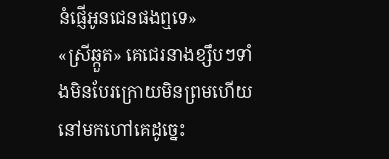នំផ្ញើអូនជេនផងឮទេ»
«ស្រីឆ្កួត» គេជេរនាងខ្សឹបៗទាំងមិនបែរក្រោយមិនព្រមហើយនៅមកហៅគេដូច្នេះ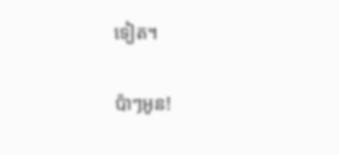ទៀត។

ប៉ាៗអូន!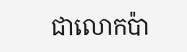ជាលោកប៉ា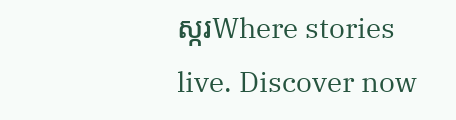ស្ករWhere stories live. Discover now